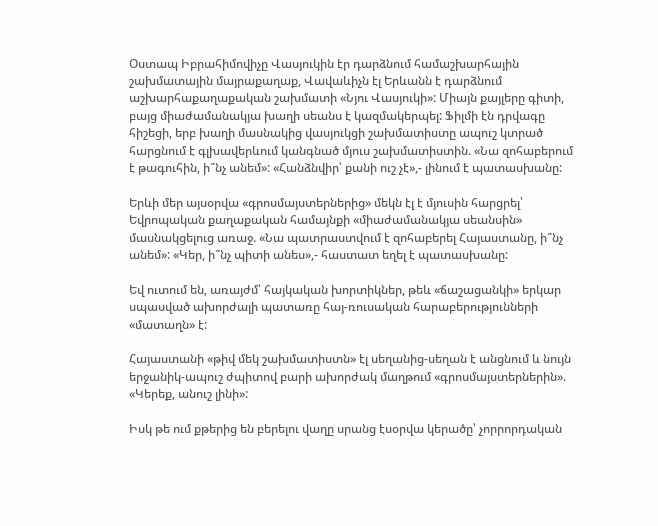Օստապ Իբրահիմովիչը Վասյուկին էր դարձնում համաշխարհային շախմատային մայրաքաղաք, Վավաևիչն էլ Երևանն է դարձնում աշխարհաքաղաքական շախմատի «Նյու Վասյուկի»: Միայն քայլերը գիտի, բայց միաժամանակյա խաղի սեանս է կազմակերպել: Ֆիլմի էն դրվագը հիշեցի, երբ խաղի մասնակից վասյուկցի շախմատիստը ապուշ կտրած հարցնում է գլխավերևում կանգնած մյուս շախմատիստին. «Նա զոհաբերում է թագուհին, ի՞նչ անեմ»: «Հանձնվիր՝ քանի ուշ չէ»,- լինում է պատասխանը:

Երևի մեր այսօրվա «գրոսմայստերներից» մեկն էլ է մյուսին հարցրել՝ Եվրոպական քաղաքական համայնքի «միաժամանակյա սեանսին» մասնակցելուց առաջ. «Նա պատրաստվում է զոհաբերել Հայաստանը, ի՞նչ անեմ»: «Կեր, ի՞նչ պիտի անես»,- հաստատ եղել է պատասխանը:

Եվ ուտում են, առայժմ՝ հայկական խորտիկներ, թեև «ճաշացանկի» երկար սպասված ախորժալի պատառը հայ-ռուսական հարաբերությունների «մատաղն» է:

Հայաստանի «թիվ մեկ շախմատիստն» էլ սեղանից-սեղան է անցնում և նույն երջանիկ-ապուշ ժպիտով բարի ախորժակ մաղթում «գրոսմայստերներին». «Կերեք, անուշ լինի»:

Իսկ թե ում քթերից են բերելու վաղը սրանց էսօրվա կերածը՝ չորրորդական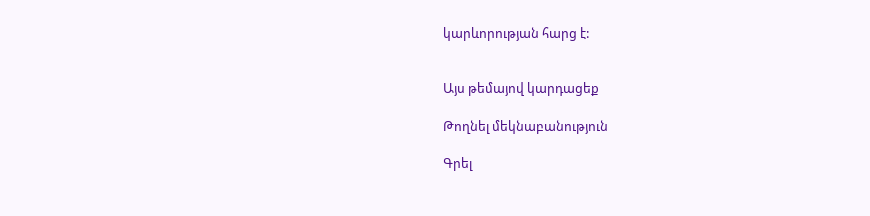կարևորության հարց է:


Այս թեմայով կարդացեք

Թողնել մեկնաբանություն

Գրել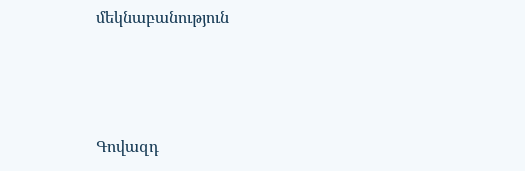մեկնաբանություն



Գովազդ